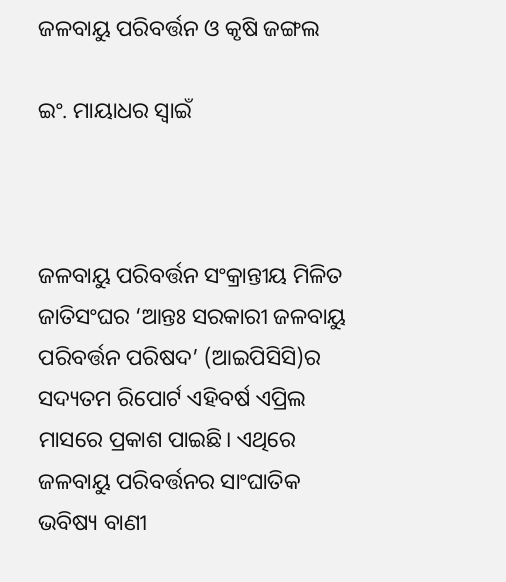ଜଳବାୟୁ ପରିବର୍ତ୍ତନ ଓ କୃଷି ଜଙ୍ଗଲ

ଇଂ. ମାୟାଧର ସ୍ବାଇଁ



ଜଳବାୟୁ ପରିବର୍ତ୍ତନ ସଂକ୍ରାନ୍ତୀୟ ମିଳିତ ଜାତିସଂଘର ‘ଆନ୍ତଃ ସରକାରୀ ଜଳବାୟୁ ପରିବର୍ତ୍ତନ ପରିଷଦ’ (ଆଇପିସିସି)ର ସଦ୍ୟତମ ରିପୋର୍ଟ ଏହିବର୍ଷ ଏପ୍ରିଲ ମାସରେ ପ୍ରକାଶ ପାଇଛି। ଏଥିରେ ଜଳବାୟୁ ପରିବର୍ତ୍ତନର ସାଂଘାତିକ ଭବିଷ୍ୟ ବାଣୀ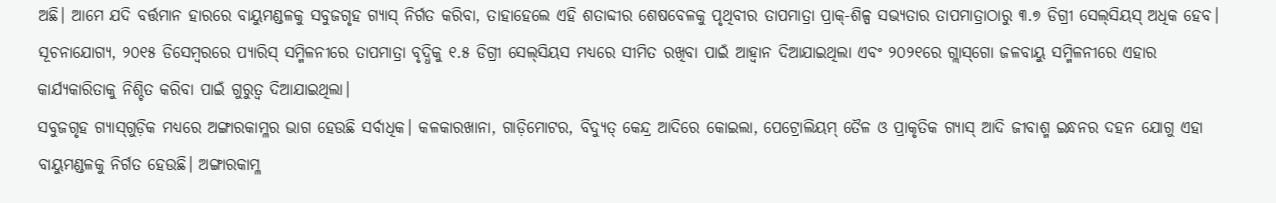ଅଛି। ଆମେ ଯଦି ବର୍ତ୍ତମାନ ହାରରେ ବାୟୁମଣ୍ଡଳକୁ ସବୁଜଗୃହ ଗ୍ୟାସ୍‌ ନିର୍ଗତ କରିବା, ତାହାହେଲେ ଏହି ଶତାବ୍ଦୀର ଶେଷବେଳକୁ ପୃଥିବୀର ତାପମାତ୍ରା ପ୍ରାକ୍‌-ଶିଳ୍ପ ସଭ୍ୟତାର ତାପମାତ୍ରାଠାରୁ ୩.୭ ଡିଗ୍ରୀ ସେଲ୍‌ସିୟସ୍‌ ଅଧିକ ହେବ। ସୂଚନାଯୋଗ୍ୟ, ୨୦୧୫ ଡିସେମ୍ବରରେ ପ୍ୟାରିସ୍‌ ସମ୍ମିଳନୀରେ ତାପମାତ୍ରା ବୃଦ୍ଧିକୁ ୧.୫ ଡିଗ୍ରୀ ସେଲ୍‌ସିୟସ ମଧ୍ୟରେ ସୀମିତ ରଖିବା ପାଇଁ ଆହ୍ବାନ ଦିଆଯାଇଥିଲା ଏବଂ ୨୦୨୧ରେ ଗ୍ଲାସ୍‌ଗୋ ଜଳବାୟୁ ସମ୍ମିଳନୀରେ ଏହାର କାର୍ଯ୍ୟକାରିତାକୁ ନିଶ୍ଚିତ କରିବା ପାଇଁ ଗୁରୁତ୍ୱ ଦିଆଯାଇଥିଲା।
ସବୁଜଗୃହ ଗ୍ୟାସ୍‌ଗୁଡ଼ିକ ମଧ୍ୟରେ ଅଙ୍ଗାରକାମ୍ଳର ଭାଗ ହେଉଛି ସର୍ବାଧିକ। କଳକାରଖାନା, ଗାଡ଼ିମୋଟର, ବିଦ୍ୟୁତ୍‌ କେନ୍ଦ୍ର ଆଦିରେ କୋଇଲା, ପେଟ୍ରୋଲିୟମ୍‌ ତୈଳ ଓ ପ୍ରାକୃତିକ ଗ୍ୟାସ୍‌ ଆଦି ଜୀବାଶ୍ମ ଇନ୍ଧନର ଦହନ ଯୋଗୁ ଏହା ବାୟୁମଣ୍ଡଳକୁ ନିର୍ଗତ ହେଉଛି। ଅଙ୍ଗାରକାମ୍ଳ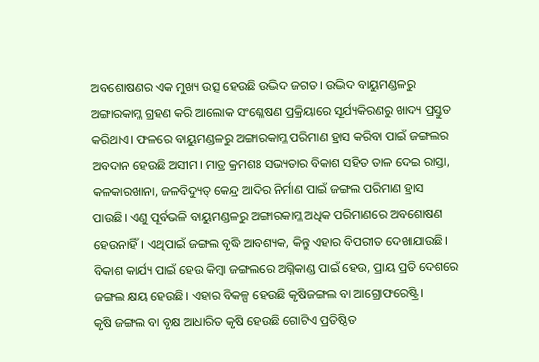ଅବଶୋଷଣର ଏକ ମୁଖ୍ୟ ଉତ୍ସ ହେଉଛି ଉଦ୍ଭିଦ ଜଗତ। ଉଦ୍ଭିଦ ବାୟୁମଣ୍ଡଳରୁ ଅଙ୍ଗାରକାମ୍ଳ ଗ୍ରହଣ କରି ଆଲୋକ ସଂଶ୍ଳେଷଣ ପ୍ରକ୍ରିୟାରେ ସୂର୍ଯ୍ୟକିରଣରୁ ଖାଦ୍ୟ ପ୍ରସ୍ତୁତ କରିଥାଏ। ଫଳରେ ବାୟୁମଣ୍ଡଳରୁ ଅଙ୍ଗାରକାମ୍ଳ ପରିମାଣ ହ୍ରାସ କରିବା ପାଇଁ ଜଙ୍ଗଲର ଅବଦାନ ହେଉଛି ଅସୀମ। ମାତ୍ର କ୍ରମଶଃ ସଭ୍ୟତାର ବିକାଶ ସହିତ ତାଳ ଦେଇ ରାସ୍ତା, କଳକାରଖାନା, ଜଳବିଦ୍ୟୁତ୍‌ କେନ୍ଦ୍ର ଆଦିର ନିର୍ମାଣ ପାଇଁ ଜଙ୍ଗଲ ପରିମାଣ ହ୍ରାସ ପାଉଛି। ଏଣୁ ପୂର୍ବଭଳି ବାୟୁମଣ୍ଡଳରୁ ଅଙ୍ଗାରକାମ୍ଳ ଅଧିକ ପରିମାଣରେ ଅବଶୋଷଣ ହେଉନାହିଁ। ଏଥିପାଇଁ ଜଙ୍ଗଲ ବୃଦ୍ଧି ଆବଶ୍ୟକ, କିନ୍ତୁ ଏହାର ବିପରୀତ ଦେଖାଯାଉଛି। ବିକାଶ କାର୍ଯ୍ୟ ପାଇଁ ହେଉ କିମ୍ବା ଜଙ୍ଗଲରେ ଅଗ୍ନିକାଣ୍ଡ ପାଇଁ ହେଉ, ପ୍ରାୟ ପ୍ରତି ଦେଶରେ ଜଙ୍ଗଲ କ୍ଷୟ ହେଉଛି। ଏହାର ବିକଳ୍ପ ହେଉଛି କୃଷିଜଙ୍ଗଲ ବା ଆଗ୍ରୋଫରେଷ୍ଟ୍ରି।
କୃଷି ଜଙ୍ଗଲ ବା ବୃକ୍ଷ ଆଧାରିତ କୃଷି ହେଉଛି ଗୋଟିଏ ପ୍ରତିଷ୍ଠିତ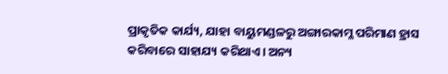ପ୍ରାକୃତିକ କାର୍ଯ୍ୟ, ଯାହା ବାୟୁମଣ୍ଡଳରୁ ଅଙ୍ଗାରକାମ୍ଳ ପରିମାଣ ହ୍ରାସ କରିବାରେ ସାହାଯ୍ୟ କରିଥାଏ। ଅନ୍ୟ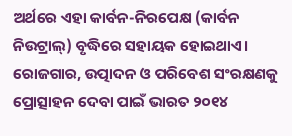ଅର୍ଥରେ ଏହା କାର୍ବନ-ନିରପେକ୍ଷ (କାର୍ବନ ନିଉଟ୍ରାଲ୍‌) ବୃଦ୍ଧିରେ ସହାୟକ ହୋଇଥାଏ। ରୋଜଗାର, ଉତ୍ପାଦନ ଓ ପରିବେଶ ସଂରକ୍ଷଣକୁ ପ୍ରୋତ୍ସାହନ ଦେବା ପାଇଁ ଭାରତ ୨୦୧୪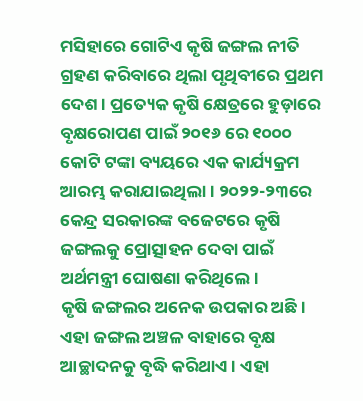ମସିହାରେ ଗୋଟିଏ କୃଷି ଜଙ୍ଗଲ ନୀତି ଗ୍ରହଣ କରିବାରେ ଥିଲା ପୃଥିବୀରେ ପ୍ରଥମ ଦେଶ। ପ୍ରତ୍ୟେକ କୃଷି କ୍ଷେତ୍ରରେ ହୁଡ଼ାରେ ବୃକ୍ଷରୋପଣ ପାଇଁ ୨୦୧୬ ରେ ୧୦୦୦ କୋଟି ଟଙ୍କା ବ୍ୟୟରେ ଏକ କାର୍ଯ୍ୟକ୍ରମ ଆରମ୍ଭ କରାଯାଇଥିଲା। ୨୦୨୨-୨୩ରେ କେନ୍ଦ୍ର ସରକାରଙ୍କ ବଜେଟରେ କୃଷି ଜଙ୍ଗଲକୁ ପ୍ରୋତ୍ସାହନ ଦେବା ପାଇଁ ଅର୍ଥମନ୍ତ୍ରୀ ଘୋଷଣା କରିଥିଲେ।
କୃଷି ଜଙ୍ଗଲର ଅନେକ ଉପକାର ଅଛି। ଏହା ଜଙ୍ଗଲ ଅଞ୍ଚଳ ବାହାରେ ବୃକ୍ଷ ଆଚ୍ଛାଦନକୁ ବୃଦ୍ଧି କରିଥାଏ। ଏହା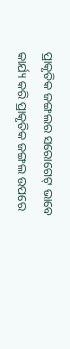ପ୍ରାକୃତିକ ଜଙ୍ଗଲର ସରୋଗେଟ୍‌ ଭାବେ କାର୍ଯ୍ୟ କରି ପ୍ରାକୃତିକ ଜଙ୍ଗଲ ଉପରେ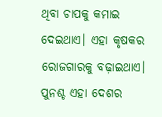ଥିବା ଚାପକୁ କମାଇ ଦେଇଥାଏ। ଏହା କୃଷକର ରୋଜଗାରକୁ ବଢ଼ାଇଥାଏ। ପୁନଶ୍ଚ ଏହା ଦେଶର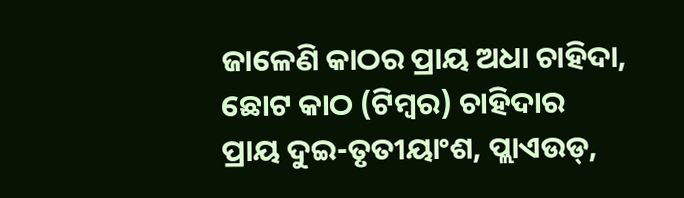ଜାଳେଣି କାଠର ପ୍ରାୟ ଅଧା ଚାହିଦା, ଛୋଟ କାଠ (ଟିମ୍ବର) ଚାହିଦାର ପ୍ରାୟ ଦୁଇ-ତୃତୀୟାଂଶ, ପ୍ଲାଏଉଡ୍‌,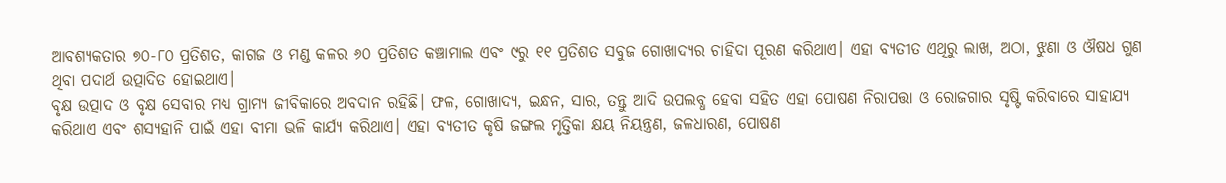ଆବଶ୍ୟକତାର ୭୦-୮୦ ପ୍ରତିଶତ, କାଗଜ ଓ ମଣ୍ଡ କଳର ୬୦ ପ୍ରତିଶତ କଞ୍ଚାମାଲ ଏବଂ ୯ରୁ ୧୧ ପ୍ରତିଶତ ସବୁଜ ଗୋଖାଦ୍ୟର ଚାହିଦା ପୂରଣ କରିଥାଏ। ଏହା ବ୍ୟତୀତ ଏଥିରୁ ଲାଖ, ଅଠା, ଝୁଣା ଓ ଔଷଧ ଗୁଣ ଥିବା ପଦାର୍ଥ ଉତ୍ପାଦିତ ହୋଇଥାଏ।
ବୃକ୍ଷ ଉତ୍ପାଦ ଓ ବୃକ୍ଷ ସେବାର ମଧ୍ୟ ଗ୍ରାମ୍ୟ ଜୀବିକାରେ ଅବଦାନ ରହିଛି। ଫଳ, ଗୋଖାଦ୍ୟ, ଇନ୍ଧନ, ସାର, ତନ୍ତୁ ଆଦି ଉପଲବ୍ଧ ହେବା ସହିତ ଏହା ପୋଷଣ ନିରାପତ୍ତା ଓ ରୋଜଗାର ସୃଷ୍ଟି କରିବାରେ ସାହାଯ୍ୟ କରିଥାଏ ଏବଂ ଶସ୍ୟହାନି ପାଇଁ ଏହା ବୀମା ଭଳି କାର୍ଯ୍ୟ କରିଥାଏ। ଏହା ବ୍ୟତୀତ କୃଷି ଜଙ୍ଗଲ ମୃତ୍ତିକା କ୍ଷୟ ନିୟନ୍ତ୍ରଣ, ଜଳଧାରଣ, ପୋଷଣ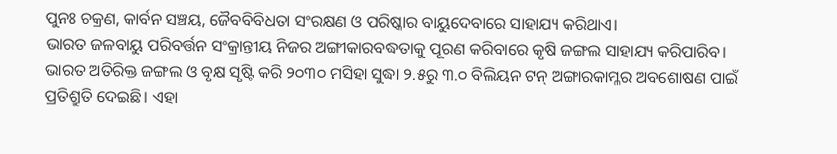ପୁନଃ ଚକ୍ରଣ, କାର୍ବନ ସଞ୍ଚୟ, ଜୈବବିବିଧତା ସଂରକ୍ଷଣ ଓ ପରିଷ୍କାର ବାୟୁଦେବାରେ ସାହାଯ୍ୟ କରିଥାଏ।
ଭାରତ ଜଳବାୟୁ ପରିବର୍ତ୍ତନ ସଂକ୍ରାନ୍ତୀୟ ନିଜର ଅଙ୍ଗୀକାରବଦ୍ଧତାକୁ ପୂରଣ କରିବାରେ କୃଷି ଜଙ୍ଗଲ ସାହାଯ୍ୟ କରିପାରିବ। ଭାରତ ଅତିରିକ୍ତ ଜଙ୍ଗଲ ଓ ବୃକ୍ଷ ସୃଷ୍ଟି କରି ୨୦୩୦ ମସିହା ସୁଦ୍ଧା ୨.୫ରୁ ୩.୦ ବିଲିୟନ ଟନ୍‌ ଅଙ୍ଗାରକାମ୍ଳର ଅବଶୋଷଣ ପାଇଁ ପ୍ରତିଶ୍ରୁତି ଦେଇଛି। ଏହା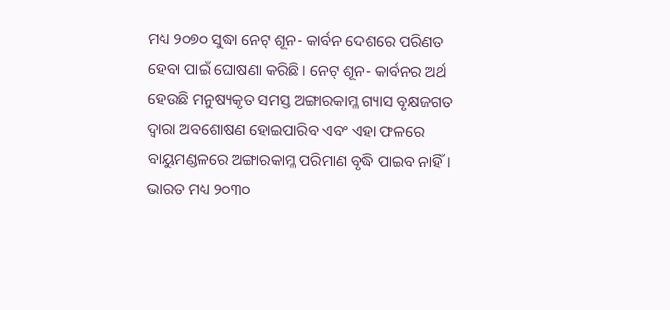ମଧ୍ୟ ୨୦୭୦ ସୁଦ୍ଧା ନେଟ୍‌ ଶୂନ- କାର୍ବନ ଦେଶରେ ପରିଣତ ହେବା ପାଇଁ ଘୋଷଣା କରିଛି। ନେଟ୍‌ ଶୂନ- କାର୍ବନର ଅର୍ଥ ହେଉଛି ମନୁଷ୍ୟକୃତ ସମସ୍ତ ଅଙ୍ଗାରକାମ୍ଳ ଗ୍ୟାସ ବୃକ୍ଷଜଗତ ଦ୍ୱାରା ଅବଶୋଷଣ ହୋଇପାରିବ ଏବଂ ଏହା ଫଳରେ ବାୟୁମଣ୍ଡଳରେ ଅଙ୍ଗାରକାମ୍ଳ ପରିମାଣ ବୃଦ୍ଧି ପାଇବ ନାହିଁ। ଭାରତ ମଧ୍ୟ ୨୦୩୦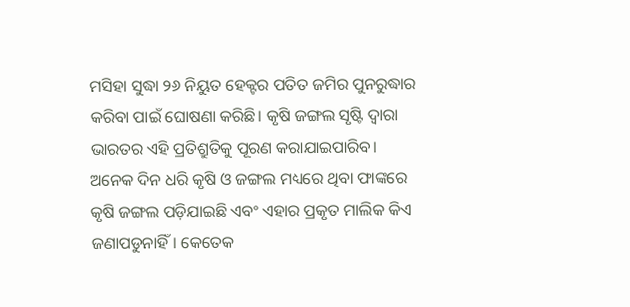ମସିହା ସୁଦ୍ଧା ୨୬ ନିୟୁତ ହେକ୍ଟର ପତିତ ଜମିର ପୁନରୁଦ୍ଧାର କରିବା ପାଇଁ ଘୋଷଣା କରିଛି। କୃଷି ଜଙ୍ଗଲ ସୃଷ୍ଟି ଦ୍ୱାରା ଭାରତର ଏହି ପ୍ରତିଶ୍ରୁତିକୁ ପୂରଣ କରାଯାଇପାରିବ।
ଅନେକ ଦିନ ଧରି କୃଷି ଓ ଜଙ୍ଗଲ ମଧ୍ୟରେ ଥିବା ଫାଙ୍କରେ କୃଷି ଜଙ୍ଗଲ ପଡ଼ିଯାଇଛି ଏବଂ ଏହାର ପ୍ରକୃତ ମାଲିକ କିଏ ଜଣାପଡୁନାହିଁ। କେତେକ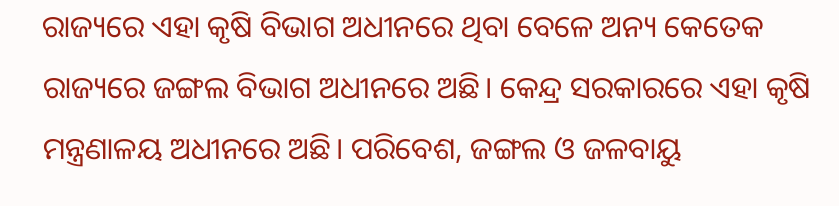ରାଜ୍ୟରେ ଏହା କୃଷି ବିଭାଗ ଅଧୀନରେ ଥିବା ବେଳେ ଅନ୍ୟ କେତେକ ରାଜ୍ୟରେ ଜଙ୍ଗଲ ବିଭାଗ ଅଧୀନରେ ଅଛି। କେନ୍ଦ୍ର ସରକାରରେ ଏହା କୃଷି ମନ୍ତ୍ରଣାଳୟ ଅଧୀନରେ ଅଛି। ପରିବେଶ, ଜଙ୍ଗଲ ଓ ଜଳବାୟୁ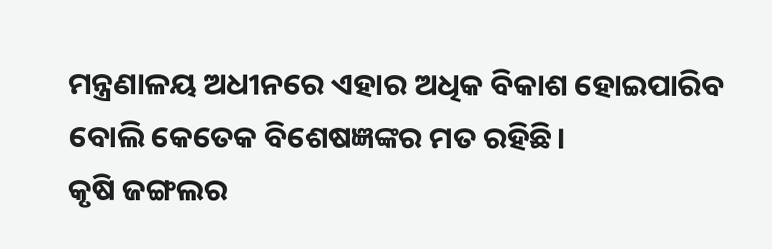ମନ୍ତ୍ରଣାଳୟ ଅଧୀନରେ ଏହାର ଅଧିକ ବିକାଶ ହୋଇପାରିବ ବୋଲି କେତେକ ବିଶେଷଜ୍ଞଙ୍କର ମତ ରହିଛି।
କୃଷି ଜଙ୍ଗଲର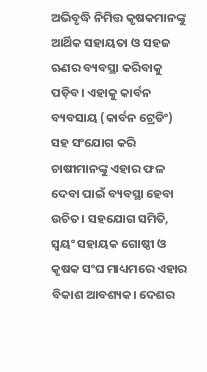ଅଭିବୃଦ୍ଧି ନିମିତ୍ତ କୃଷକମାନଙ୍କୁ ଆର୍ଥିକ ସହାୟତା ଓ ସହଜ ଋଣର ବ୍ୟବସ୍ଥା କରିବାକୁ ପଡ଼ିବ। ଏହାକୁ କାର୍ବନ ବ୍ୟବସାୟ (କାର୍ବନ ଟ୍ରେଡିଂ) ସହ ସଂଯୋଗ କରି ଚାଷୀମାନଙ୍କୁ ଏହାର ଫଳ ଦେବା ପାଇଁ ବ୍ୟବସ୍ଥା ହେବା ଉଚିତ। ସହଯୋଗ ସମିତି, ସ୍ବୟଂ ସହାୟକ ଗୋଷ୍ଠୀ ଓ କୃଷକ ସଂଘ ମାଧ୍ୟମରେ ଏହାର ବିକାଶ ଆବଶ୍ୟକ। ଦେଶର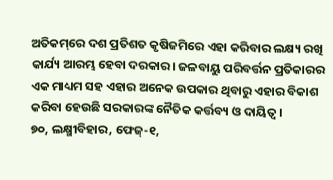ଅତିକମ୍‌ରେ ଦଶ ପ୍ରତିଶତ କୃଷିଜମିରେ ଏହା କରିବାର ଲକ୍ଷ୍ୟ ରଖି କାର୍ଯ୍ୟ ଆରମ୍ଭ ହେବା ଦରକାର। ଜଳବାୟୁ ପରିବର୍ତ୍ତନ ପ୍ରତିକାରର ଏକ ମାଧ୍ୟମ ସହ ଏହାର ଅନେକ ଉପକାର ଥିବାରୁ ଏହାର ବିକାଶ କରିବା ହେଉଛି ସରକାରଙ୍କ ନୈତିକ କର୍ତ୍ତବ୍ୟ ଓ ଦାୟିତ୍ୱ।
୭୦, ଲକ୍ଷ୍ମୀବିହାର, ଫେଜ୍‌-୧,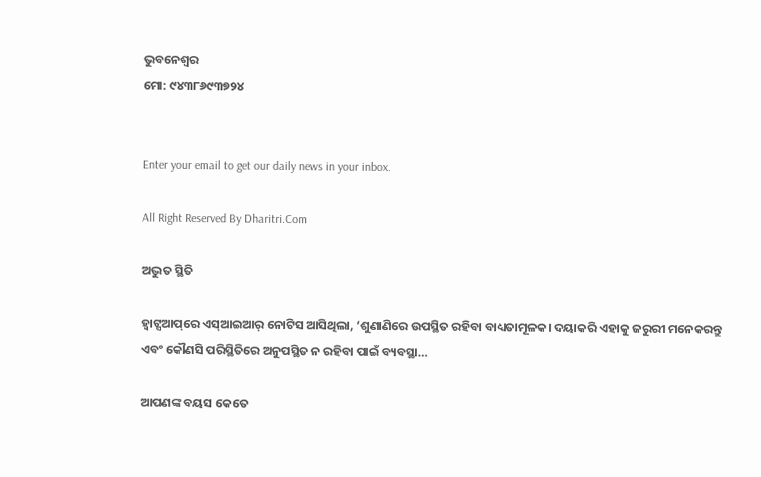ଭୁବନେଶ୍ୱର
ମୋ: ୯୪୩୮୬୯୩୭୨୪


Enter your email to get our daily news in your inbox.

All Right Reserved By Dharitri.Com

ଅଦ୍ଭୁତ ସ୍ଥିତି

ହ୍ୱାଟ୍ସଆପ୍‌ରେ ଏସ୍‌ଆଇଆର୍‌ ନୋଟିସ ଆସିଥିଲା, ‘ଶୁଣାଣିରେ ଉପସ୍ଥିତ ରହିବା ବାଧ୍ୟତାମୂଳକ। ଦୟାକରି ଏହାକୁ ଜରୁରୀ ମନେକରନ୍ତୁ ଏବଂ କୌଣସି ପରିସ୍ଥିତିରେ ଅନୁପସ୍ଥିତ ନ ରହିବା ପାଇଁ ବ୍ୟବସ୍ଥା…

ଆପଣଙ୍କ ବୟସ କେତେ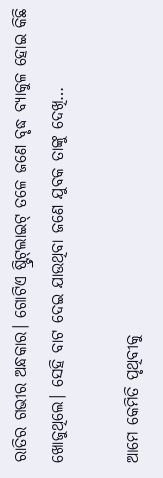ରାତିର ଗଭୀର ଅନ୍ଧକାର। ଗୋଟିଏ ଷ୍ଟ୍ରିଟ୍‌ଲାଇଟ୍‌ ତଳେ ଜଣେ ବୃଦ୍ଧ ବ୍ୟାକୁଳ ହୋଇ କିଛି ଖୋଜୁଥିଲେ। ସେହି ବାଟ ଦେଇ ଯାଉଥିବା ଜଣେ ଯୁବକ ତାଙ୍କୁ ଦେଖି…

ଆମେ କେମିତି ପୃଥିବୀକୁ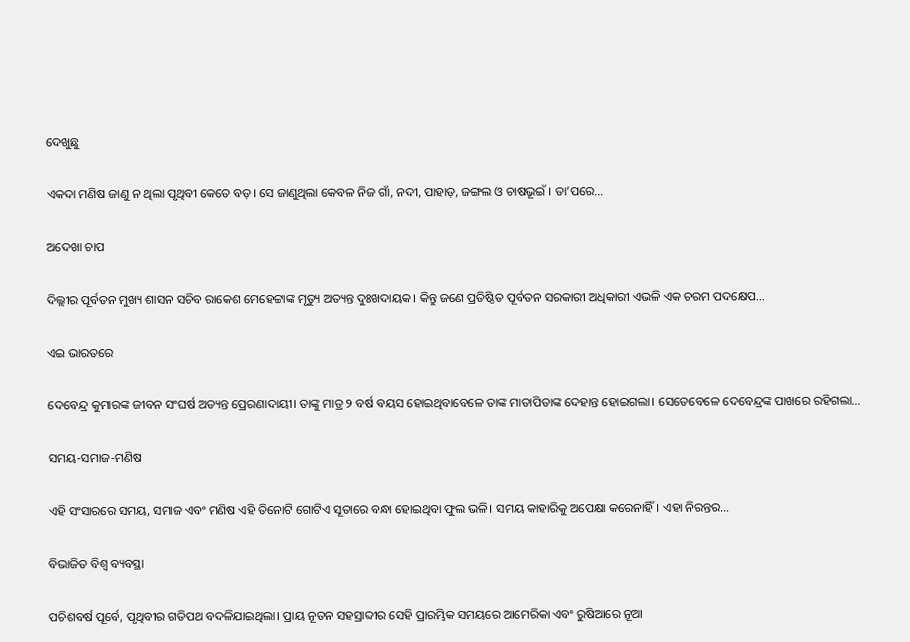ଦେଖୁଛୁ

ଏକଦା ମଣିଷ ଜାଣୁ ନ ଥିଲା ପୃଥିବୀ କେତେ ବଡ଼। ସେ ଜାଣୁଥିଲା କେବଳ ନିଜ ଗାଁ, ନଦୀ, ପାହାଡ଼, ଜଙ୍ଗଲ ଓ ଚାଷଭୂଇଁ । ତା’ପରେ…

ଅଦେଖା ଚାପ

ଦିଲ୍ଲୀର ପୂର୍ବତନ ମୁଖ୍ୟ ଶାସନ ସଚିବ ରାକେଶ ମେହେଟ୍ଟାଙ୍କ ମୃତ୍ୟୁ ଅତ୍ୟନ୍ତ ଦୁଃଖଦାୟକ। କିନ୍ତୁ ଜଣେ ପ୍ରତିଷ୍ଠିତ ପୂର୍ବତନ ସରକାରୀ ଅଧିକାରୀ ଏଭଳି ଏକ ଚରମ ପଦକ୍ଷେପ…

ଏଇ ଭାରତରେ

ଦେବେନ୍ଦ୍ର କୁମାରଙ୍କ ଜୀବନ ସଂଘର୍ଷ ଅତ୍ୟନ୍ତ ପ୍ରେରଣାଦାୟୀ। ତାଙ୍କୁ ମାତ୍ର ୨ ବର୍ଷ ବୟସ ହୋଇଥିବାବେଳେ ତାଙ୍କ ମାତାପିତାଙ୍କ ଦେହାନ୍ତ ହୋଇଗଲା। ସେତେବେଳେ ଦେବେନ୍ଦ୍ରଙ୍କ ପାଖରେ ରହିଗଲା…

ସମୟ-ସମାଜ-ମଣିଷ

ଏହି ସଂସାରରେ ସମୟ, ସମାଜ ଏବଂ ମଣିଷ ଏହି ତିନୋଟି ଗୋଟିଏ ସୂତାରେ ବନ୍ଧା ହୋଇଥିବା ଫୁଲ ଭଳି। ସମୟ କାହାରିକୁ ଅପେକ୍ଷା କରେନାହିଁ। ଏହା ନିରନ୍ତର…

ବିଭାଜିତ ବିଶ୍ୱ ବ୍ୟବସ୍ଥା

ପଚିଶବର୍ଷ ପୂର୍ବେ, ପୃଥିବୀର ଗତିପଥ ବଦଳିଯାଇଥିଲା। ପ୍ରାୟ ନୂତନ ସହସ୍ରାବ୍ଦୀର ସେହି ପ୍ରାରମ୍ଭିକ ସମୟରେ ଆମେରିକା ଏବଂ ରୁଷିଆରେ ନୂଆ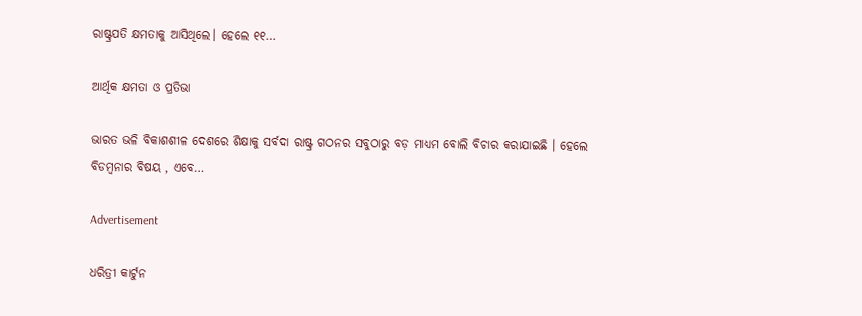ରାଷ୍ଟ୍ରପତି କ୍ଷମତାକୁ ଆସିଥିଲେ। ହେଲେ ୧୧…

ଆର୍ଥିକ କ୍ଷମତା ଓ ପ୍ରତିଭା

ଭାରତ ଭଳି ବିକାଶଶୀଳ ଦେଶରେ ଶିକ୍ଷାକୁ ସର୍ବଦା ରାଷ୍ଟ୍ର ଗଠନର ସବୁଠାରୁ ବଡ଼ ମାଧ୍ୟମ ବୋଲି ବିଚାର କରାଯାଇଛି । ହେଲେ ବିଡମ୍ବନାର ବିଷୟ , ଏବେ…

Advertisement

ଧରିତ୍ରୀ କାର୍ଟୁନ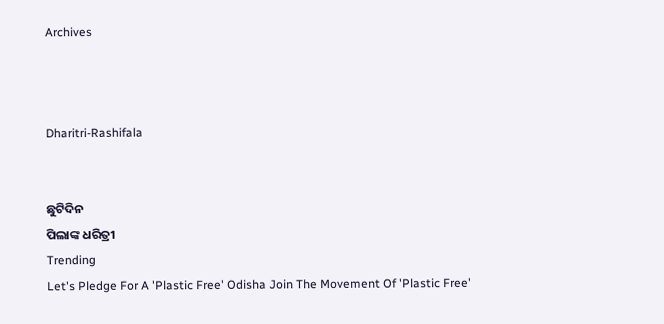Archives



Dharitri-Rashifala


ଛୁଟିଦିନ
ପିଲାଙ୍କ ଧରିତ୍ରୀ
Trending
Let's Pledge For A 'Plastic Free' Odisha Join The Movement Of 'Plastic Free'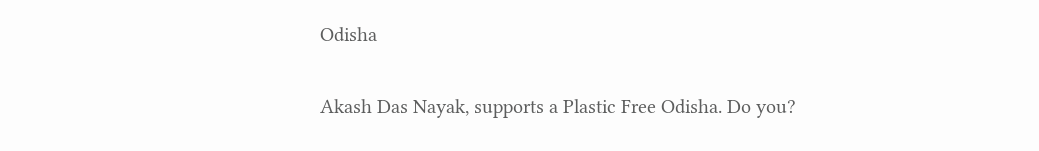Odisha

Akash Das Nayak, supports a Plastic Free Odisha. Do you?